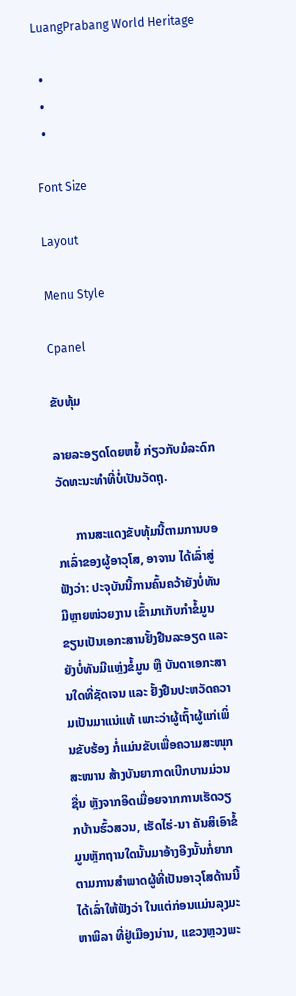LuangPrabang World Heritage

  •
  •
  •

Font Size

Layout

Menu Style

Cpanel

ຂັບທຸ້ມ

ລາຍລະອຽດໂດຍຫຍໍ້ ກ່ຽວກັບມໍລະດົກວັດທະນະທຳທີ່ບໍ່ເປັນວັດຖຸ.

      ການສະແດງຂັບທຸ້ມນີ້ຕາມການບອກເລົ່າຂອງຜູ້ອາວຸໂສ, ອາຈານ ໄດ້ເລົ່າສູ່ຟັງວ່າ: ປະຈຸບັນນີ້ການຄົ້ນຄວ້າຍັງບໍ່ທັນມີຫຼາຍໜ່ວຍງານ ເຂົ້າມາເກັບກໍາຂໍ້ມູນຂຽນເປັນເອກະສານຢັ້ງຢືນລະອຽດ ແລະ ຍັງບໍ່ທັນມີແຫຼ່ງຂໍ້ມູນ ຫຼື ບັນດາເອກະສານໃດທີ່ຊັດເຈນ ແລະ ຢັ້ງຢືນປະຫວັດຄວາມເປັນມາແນ່ແທ້ ເພາະວ່າຜູ້ເຖົ້າຜູ້ແກ່ເພິ່ນຂັບຮ້ອງ ກໍ່ແມ່ນຂັບເພື່ອຄວາມສະໜຸກສະໜານ ສ້າງບັນຍາກາດເບີກບານມ່ວນຊື່ນ ຫຼັງຈາກອິດເມື່ອຍຈາກການເຮັດວຽກບ້ານຮົ້ວສວນ, ເຮັດໄຮ່-ນາ ຄັນສິເອົາຂໍ້ມູນຫຼັກຖານໃດນັ້ນມາອ້າງອີງນັ້ນກໍ່ຍາກ ຕາມການສໍາພາດຜູ້ທີ່ເປັນອາວຸໂສດ້ານນີ້ໄດ້ເລົ່າໃຫ້ຟັງວ່າ ໃນແຕ່ກ່ອນແມ່ນລຸງມະຫາພິລາ ທີ່ຢູ່ເມືອງນ່ານ, ແຂວງຫຼວງພະ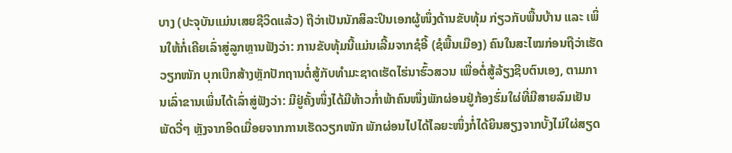ບາງ (ປະຈຸບັນແມ່ນເສຍຊີວິດແລ້ວ) ຖືວ່າເປັນນັກສິລະປິນເອກຜູ້ໜຶ່ງດ້ານຂັບທຸ້ມ ກ່ຽວກັບພື້ນບ້ານ ແລະ ເພິ່ນໃຫ້ກໍ່ເຄີຍເລົ່າສູ່ລູກຫຼານຟັງວ່າ: ການຂັບທຸ້ມນີ້ແມ່ນເລີ້ມຈາກຊໍອີ້ (ຊໍພື້ນເມືອງ) ຄົນໃນສະໄໝກ່ອນຖືວ່າເຮັດວຽກໜັກ ບຸກເບີກສ້າງຫຼັກປັກຖານຕໍ່ສູ້ກັບທໍາມະຊາດເຮັດໄຮ່ນາຮົ້ວສວນ ເພື່ອຕໍ່ສູ້ລ້ຽງຊີບຕົນເອງ, ຕາມການເລົ່າຂານເພິ່ນໄດ້ເລົ່າສູ່ຟັງວ່າ: ມີຢູ່ຄັ້ງໜຶ່ງໄດ້ມີທ້າວກໍ່າພ້າຄົນໜຶ່ງພັກຜ່ອນຢູ່ກ້ອງຮົ່ມໃຜ່ທີ່ມີສາຍລົມເຢັນພັດວີ່ໆ ຫຼັງຈາກອິດເມື່ອຍຈາກການເຮັດວຽກໜັກ ພັກຜ່ອນໄປໄດ້ໄລຍະໜຶ່ງກໍ່ໄດ້ຍິນສຽງຈາກບັ້ງໄມ່ໃຜ່ສຽດ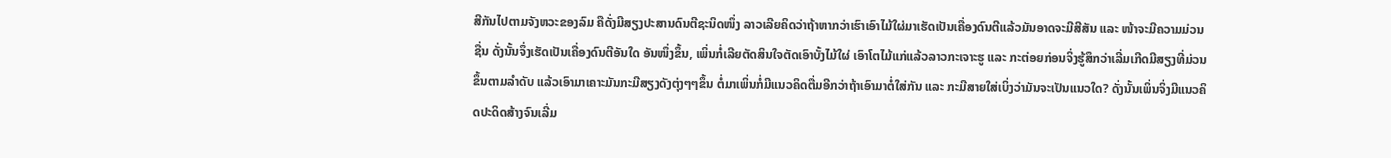ສີກັນໄປຕາມຈັງຫວະຂອງລົມ ຄືດັ່ງມີສຽງປະສານດົນຕີຊະນິດໜຶ່ງ ລາວເລີຍຄິດວ່າຖ້າຫາກວ່າເຮົາເອົາໄມ້ໃຜ່ມາເຮັດເປັນເຄື່ອງດົນຕີແລ້ວມັນອາດຈະມີສີສັນ ແລະ ໜ້າຈະມີຄວາມມ່ວນຊື່ນ ດັ່ງນັ້ນຈຶ່ງເຮັດເປັນເຄື່ອງດົນຕີອັນໃດ ອັນໜຶ່ງຂຶ້ນ, ເພິ່ນກໍ່ເລີຍຕັດສິນໃຈຕັດເອົາບັ້ງໄມ້ໃຜ່ ເອົາໂຕໄມ້ແກ່ແລ້ວລາວກະເຈາະຮູ ແລະ ກະຕ່ອຍກ່ອນຈິ່ງຮູ້ສຶກວ່າເລີ່ມເກີດມີສຽງທີ່ມ່ວນຂຶ້ນຕາມລຳດັບ ແລ້ວເອົາມາເຄາະມັນກະມີສຽງດັງຕຸ່ງໆໆຂຶ້ນ ຕໍ່ມາເພິ່ນກໍ່ມີແນວຄິດຕື່ມອີກວ່າຖ້າເອົາມາຕໍ່ໃສ່ກັນ ແລະ ກະມີສາຍໃສ່ເບິ່ງວ່າມັນຈະເປັນແນວໃດ? ດັ່ງນັ້ນເພິ່ນຈິ່ງມີແນວຄິດປະດິດສ້າງຈົນເລີ່ມ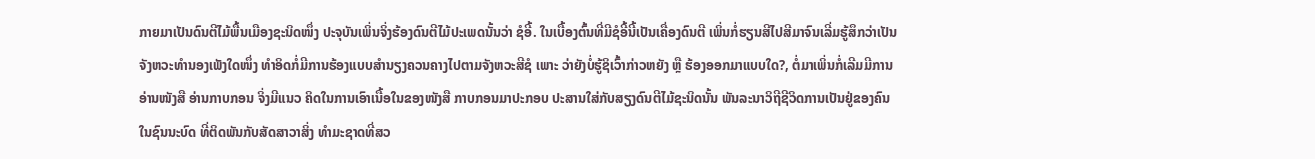ກາຍມາເປັນດົນຕີໄມ້ພື້ນເມືອງຊະນິດໜຶ່ງ ປະຈຸບັນເພິ່ນຈິ່ງຮ້ອງດົນຕີໄມ້ປະເພດນັ້ນວ່າ ຊໍອີ້. ໃນເບື້ອງຕົ້ນທີ່ມີຊໍອີ້ນີ້ເປັນເຄື່ອງດົນຕີ ເພິ່ນກໍ່ຮຽນສີໄປສີມາຈົນເລີ່ມຮູ້ສຶກວ່າເປັນຈັງຫວະທໍານອງເພັງໃດໜຶ່ງ ທຳອິດກໍ່ມີການຮ້ອງແບບສຳນຽງຄວນຄາງໄປຕາມຈັງຫວະສີຊໍ ເພາະ ວ່າຍັງບໍ່ຮູ້ຊິເວົ້າກ່າວຫຍັງ ຫຼື ຮ້ອງອອກມາແບບໃດ?, ຕໍ່ມາເພິ່ນກໍ່ເລີມມີການອ່ານໜັງສື ອ່ານກາບກອນ ຈິ່ງມີແນວ ຄິດໃນການເອົາເນື້ອໃນຂອງໜັງສື ກາບກອນມາປະກອບ ປະສານໃສ່ກັບສຽງດົນຕີໄມ້ຊະນິດນັ້ນ ພັນລະນາວິຖີຊີວິດການເປັນຢູ່ຂອງຄົນໃນຊົນນະບົດ ທີ່ຕິດພັນກັບສັດສາວາສິ່ງ ທໍາມະຊາດທີ່ສວ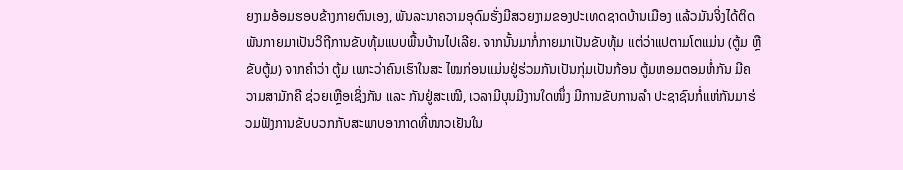ຍງາມອ້ອມຮອບຂ້າງກາຍຕົນເອງ, ພັນລະນາຄວາມອຸດົມຮັ່ງມີສວຍງາມຂອງປະເທດຊາດບ້ານເມືອງ ແລ້ວມັນຈິ່ງໄດ້ຕິດພັນກາຍມາເປັນວິຖີການຂັບທຸ້ມແບບພື້ນບ້ານໄປເລີຍ. ຈາກນັ້ນມາກໍ່ກາຍມາເປັນຂັບທຸ້ມ ແຕ່ວ່າແປຕາມໂຕແມ່ນ (ຕູ້ມ ຫຼື ຂັບຕູ້ມ) ຈາກຄໍາວ່າ ຕູ້ມ ເພາະວ່າຄົນເຮົາໃນສະ ໄໝກ່ອນແມ່ນຢູ່ຮ່ວມກັນເປັນກຸ່ມເປັນກ້ອນ ຕູ້ມຫອມຕອມຫໍ່ກັນ ມີຄວາມສາມັກຄີ ຊ່ວຍເຫຼືອເຊິ່ງກັນ ແລະ ກັນຢູ່ສະເໝີ, ເວລາມີບຸນມີງານໃດໜຶ່ງ ມີການຂັບການລໍາ ປະຊາຊົນກໍ່ແຫ່ກັນມາຮ່ວມຟັງການຂັບບວກກັບສະພາບອາກາດທີ່ໜາວເຢັນໃນ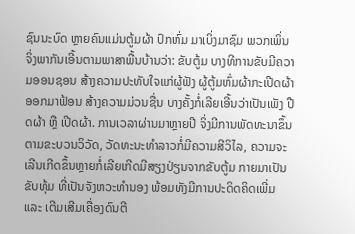ຊົນນະບົດ ຫຼາຍຄົນແມ່ນຕູ້ມຜ້າ ປົກຫົ່ມ ມາເບິ່ງມາຊົມ ພວກເພິ່ນຈິ່ງພາກັນເອີ້ນຕາມພາສາພື້ນບ້ານວ່າ: ຂັບຕູ້ມ ບາງທີການຂັບມີຄວາມອອນຊອນ ສ້າງຄວາມປະທັບໃຈແກ່ຜູ້ຟັງ ຜູ້ຕູ້ມຫົ່ມຜ້າກະເປີດຜ້າອອກມາຟ້ອນ ສ້າງຄວາມມ່ວນຊື່ນ ບາງຄັ້ງກໍ່ເລີຍເອີ້ນວ່າເປັນເພັງ ປືດຜ້າ ຫຼື ເປີດຜ້າ. ການເວລາຜ່ານມາຫຼາຍປີ ຈິ່ງມີການພັດທະນາຂຶ້ນຕາມຂະບວນວິວັດ, ວັດທະນະທຳລາວກໍ່ມີຄວາມສີວິໄລ, ຄວາມຈະເລີນເກີດຂຶ້ນຫຼາຍກໍ່ເລີຍເກີດມີສຽງປ່ຽນຈາກຂັບຕູ້ມ ກາຍມາເປັນ ຂັບທຸ້ມ ທີ່ເປັນຈັງຫວະທໍານອງ ພ້ອມທັງມີການປະດິດຄິດເພີ່ມ ແລະ ເຕີມເສີມເຄື່ອງດົນຕີ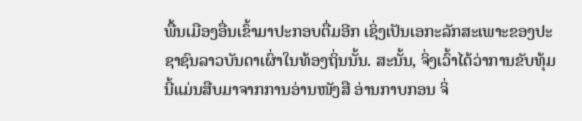ພື້ນເມືອງອື່ນເຂົ້າມາປະກອບຕື່ມອີກ ເຊິ່ງເປັນເອກະລັກສະເພາະຂອງປະຊາຊົນລາວບັນດາເຜົ່າໃນທ້ອງຖິ່ນນັ້ນ. ສະນັ້ນ, ຈິ່ງເວົ້າໄດ້ວ່າການຂັບທຸ້ມນີ້ແມ່ນສືບມາຈາກການອ່ານໜັງສື ອ່ານກາບກອນ ຈິ່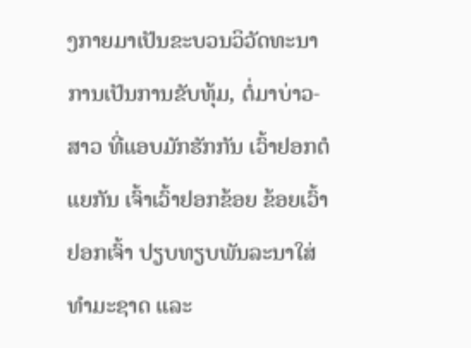ງກາຍມາເປັນຂະບວນວິວັດທະນາການເປັນການຂັບທຸ້ມ, ຕໍ່ມາບ່າວ-ສາວ ທີ່ແອບມັກຮັກກັນ ເວົ້າຢອກຕໍແຍກັນ ເຈົ້າເວົ້າຢອກຂ້ອຍ ຂ້ອຍເວົ້າຢອກເຈົ້າ ປຽບທຽບພັນລະນາໃສ່ທຳມະຊາດ ແລະ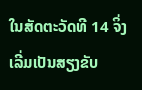ໃນສັດຕະວັດທີ 14 ຈິ່ງເລີ່ມເປັນສຽງຂັບ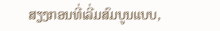ສຽງກອນທີ່ເລີ່ມສົມບູນແບບ,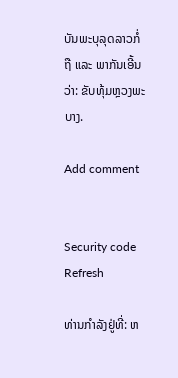ບັນພະບຸລຸດລາວກໍ່ຖື ແລະ ພາກັນເອີ້ນວ່າ: ຂັບທຸ້ມຫຼວງພະບາງ.

Add comment


Security code
Refresh

ທ່ານກຳລັງຢູ່ທີ່: ຫ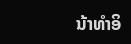ນ້າທຳອິ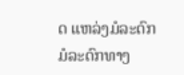ດ ແຫລ່ງມໍລະດົກ ມໍລະດົກທາງ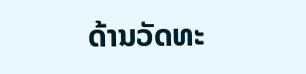ດ້ານວັດທະ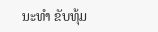ນະທຳ ຂັບທຸ້ມ